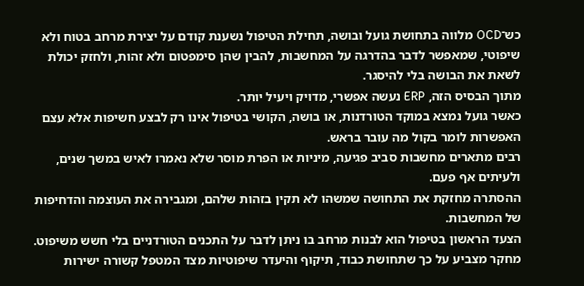כש־OCD מלווה בתחושת גועל ובושה, תחילת הטיפול נשענת קודם על יצירת מרחב בטוח ולא שיפוטי, שמאפשר לדבר בהדרגה על המחשבות, להבין שהן סימפטום ולא זהות, ולחזק יכולת לשאת את הבושה בלי להיסגר.
מתוך הבסיס הזה, ERP נעשה אפשרי, מדויק ויעיל יותר.
כאשר גועל נמצא במוקד הטורדנות, או בושה, הקושי בטיפול אינו רק לבצע חשיפות אלא עצם האפשרות לומר בקול מה עובר בראש.
רבים מתארים מחשבות סביב פגיעה, מיניות או הפרת מוסר שלא נאמרו לאיש במשך שנים, ולעיתים אף פעם.
ההסתרה מחזקת את התחושה שמשהו לא תקין בזהות שלהם, ומגבירה את העוצמה והדחיפות של המחשבות.
הצעד הראשון בטיפול הוא לבנות מרחב בו ניתן לדבר על התכנים הטורדניים בלי חשש משיפוט.
מחקר מצביע על כך שתחושת כבוד, תיקוף והיעדר שיפוטיות מצד המטפל קשורה ישירות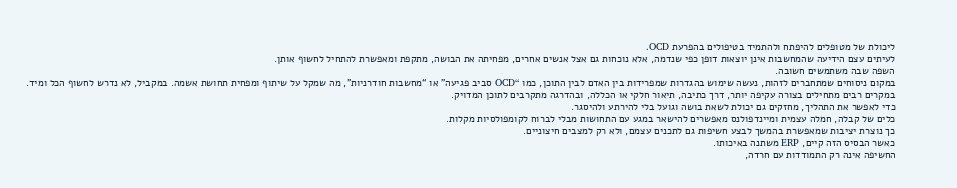ליכולת של מטופלים להיפתח ולהתמיד בטיפולים בהפרעת OCD.
לעיתים עצם הידיעה שהמחשבות אינן יוצאות דופן כפי שנדמה, אלא נוכחות גם אצל אנשים אחרים, מפחיתה את הבושה, מתקפת ומאפשרת להתחיל לחשוף אותן.
השפה שבה משתמשים חשובה.
במקום ניסוחים שמתחברים לזהות, נעשה שימוש בהגדרות שמפרידות בין האדם לבין התוכן, כמו “OCD סביב פגיעה” או “מחשבות חודרניות”, מה שמקל על שיתוף ומפחית תחושת אשמה. במקביל, לא נדרש לחשוף הכל ומיד. במקרים רבים מתחילים בצורה עקיפה יותר, דרך כתיבה, תיאור חלקי או הכללה, ובהדרגה מתקרבים לתוכן המדויק.
כדי לאפשר את התהליך, מחזקים גם יכולת לשאת בושה וגועל בלי להירתע ולהיסגר.
כלים של קבלה, חמלה עצמית ומיינדפולנס מאפשרים להישאר במגע עם התחושות מבלי לברוח לקומפולסיות מקלות.
כך נוצרת יציבות שמאפשרת בהמשך לבצע חשיפות גם לתכנים עצמם, ולא רק למצבים חיצוניים.
כאשר הבסיס הזה קיים, ERP משתנה באיכותו.
החשיפה אינה רק התמודדות עם חרדה,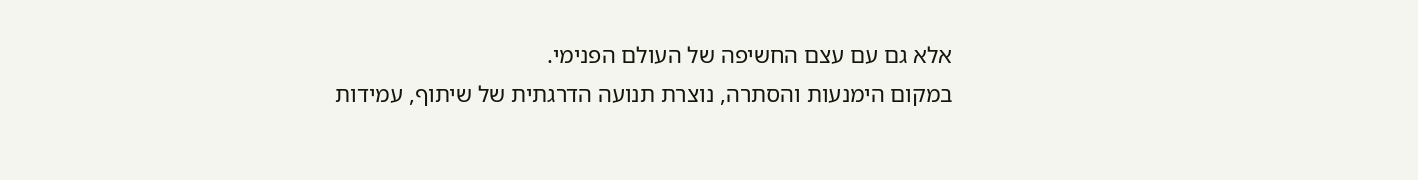אלא גם עם עצם החשיפה של העולם הפנימי.
במקום הימנעות והסתרה, נוצרת תנועה הדרגתית של שיתוף, עמידות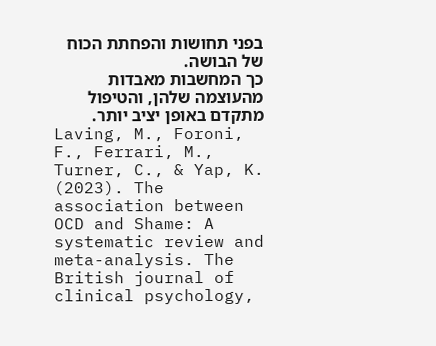בפני תחושות והפחתת הכוח של הבושה.
כך המחשבות מאבדות מהעוצמה שלהן, והטיפול מתקדם באופן יציב יותר.
Laving, M., Foroni, F., Ferrari, M., Turner, C., & Yap, K. (2023). The association between OCD and Shame: A systematic review and meta-analysis. The British journal of clinical psychology,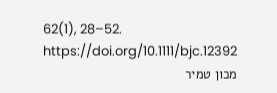62(1), 28–52. https://doi.org/10.1111/bjc.12392
מכון טמיר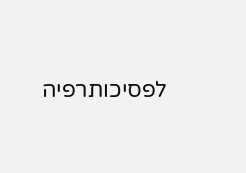לפסיכותרפיה